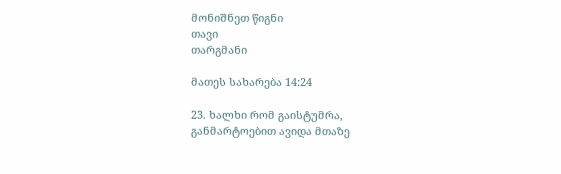მონიშნეთ წიგნი
თავი
თარგმანი

მათეს სახარება 14:24

23. ხალხი რომ გაისტუმრა, განმარტოებით ავიდა მთაზე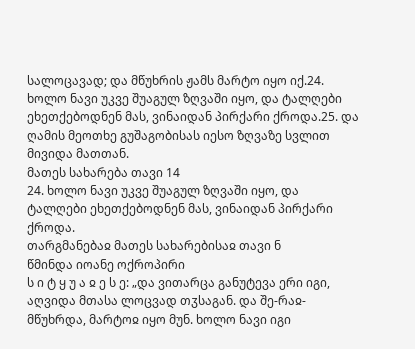სალოცავად; და მწუხრის ჟამს მარტო იყო იქ.24. ხოლო ნავი უკვე შუაგულ ზღვაში იყო, და ტალღები ეხეთქებოდნენ მას, ვინაიდან პირქარი ქროდა.25. და ღამის მეოთხე გუშაგობისას იესო ზღვაზე სვლით მივიდა მათთან.
მათეს სახარება თავი 14
24. ხოლო ნავი უკვე შუაგულ ზღვაში იყო, და ტალღები ეხეთქებოდნენ მას, ვინაიდან პირქარი ქროდა.
თარგმანებაჲ მათეს სახარებისაჲ თავი ნ
წმინდა იოანე ოქროპირი
ს ი ტ ყ უ ა ჲ ე ს ე: „და ვითარცა განუტევა ერი იგი, აღვიდა მთასა ლოცვად თჳსაგან. და შე-რაჲ-მწუხრდა, მარტოჲ იყო მუნ. ხოლო ნავი იგი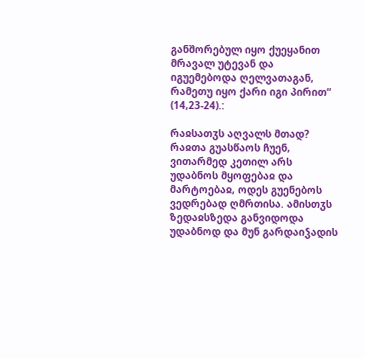განშორებულ იყო ქუეყანით მრავალ უტევან და იგუემებოდა ღელვათაგან, რამეთუ იყო ქარი იგი პირით“ (14,23-24).:

რაჲსათჳს აღვალს მთად? რაჲთა გუასწაოს ჩუენ, ვითარმედ კეთილ არს უდაბნოს მყოფებაჲ და მარტოებაჲ, ოდეს გუენებოს ვედრებად ღმრთისა. ამისთჳს ზედაჲსზედა განვიდოდა უდაბნოდ და მუნ გარდაიჴადის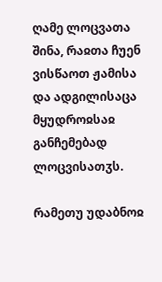ღამე ლოცვათა შინა, რაჲთა ჩუენ ვისწაოთ ჟამისა და ადგილისაცა მყუდროჲსაჲ განჩემებად ლოცვისათჳს.

რამეთუ უდაბნოჲ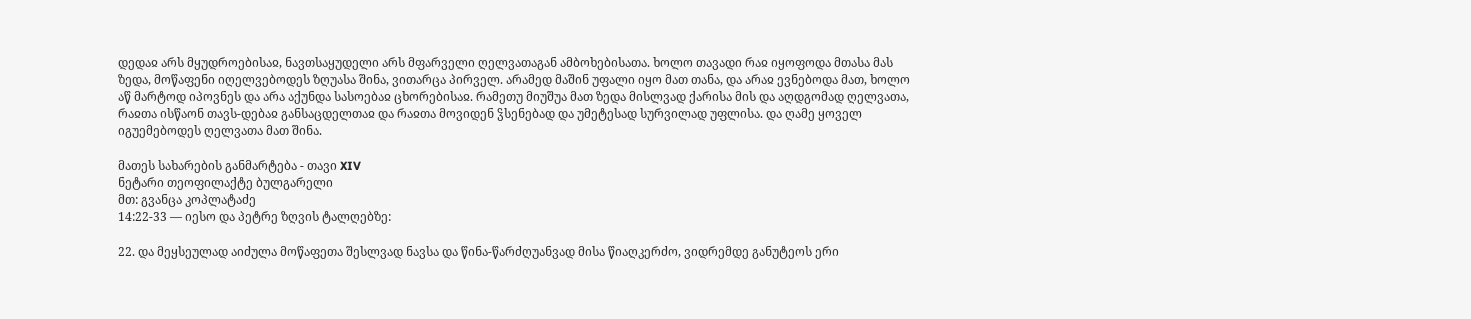დედაჲ არს მყუდროებისაჲ, ნავთსაყუდელი არს მფარველი ღელვათაგან ამბოხებისათა. ხოლო თავადი რაჲ იყოფოდა მთასა მას ზედა, მოწაფენი იღელვებოდეს ზღუასა შინა, ვითარცა პირველ. არამედ მაშინ უფალი იყო მათ თანა, და არაჲ ევნებოდა მათ, ხოლო აწ მარტოდ იპოვნეს და არა აქუნდა სასოებაჲ ცხორებისაჲ. რამეთუ მიუშუა მათ ზედა მისლვად ქარისა მის და აღდგომად ღელვათა, რაჲთა ისწაონ თავს-დებაჲ განსაცდელთაჲ და რაჲთა მოვიდენ ჴსენებად და უმეტესად სურვილად უფლისა. და ღამე ყოველ იგუემებოდეს ღელვათა მათ შინა.

მათეს სახარების განმარტება - თავი XIV
ნეტარი თეოფილაქტე ბულგარელი
მთ: გვანცა კოპლატაძე
14:22-33 — იესო და პეტრე ზღვის ტალღებზე:

22. და მეყსეულად აიძულა მოწაფეთა შესლვად ნავსა და წინა-წარძღუანვად მისა წიაღკერძო, ვიდრემდე განუტეოს ერი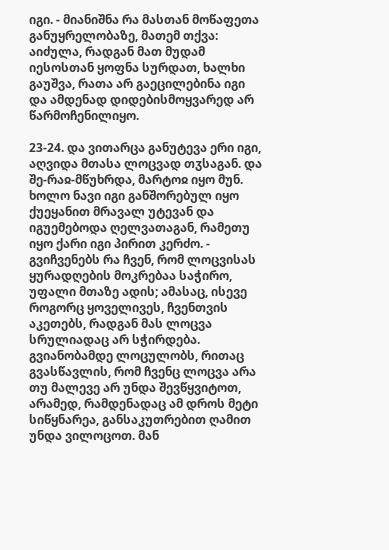იგი. - მიანიშნა რა მასთან მოწაფეთა განუყრელობაზე, მათემ თქვა: აიძულა, რადგან მათ მუდამ იესოსთან ყოფნა სურდათ, ხალხი გაუშვა, რათა არ გაეცილებინა იგი და ამდენად დიდებისმოყვარედ არ წარმოჩენილიყო.

23-24. და ვითარცა განუტევა ერი იგი, აღვიდა მთასა ლოცვად თჳსაგან. და შე-რაჲ-მწუხრდა, მარტოჲ იყო მუნ. ხოლო ნავი იგი განშორებულ იყო ქუეყანით მრავალ უტევან და იგუემებოდა ღელვათაგან, რამეთუ იყო ქარი იგი პირით კერძო. - გვიჩვენებს რა ჩვენ, რომ ლოცვისას ყურადღების მოკრებაა საჭირო, უფალი მთაზე ადის; ამასაც, ისევე როგორც ყოველივეს, ჩვენთვის აკეთებს, რადგან მას ლოცვა სრულიადაც არ სჭირდება. გვიანობამდე ლოცულობს, რითაც გვასწავლის, რომ ჩვენც ლოცვა არა თუ მალევე არ უნდა შევწყვიტოთ, არამედ, რამდენადაც ამ დროს მეტი სიწყნარეა, განსაკუთრებით ღამით უნდა ვილოცოთ. მან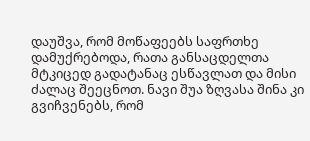დაუშვა, რომ მოწაფეებს საფრთხე დამუქრებოდა, რათა განსაცდელთა მტკიცედ გადატანაც ესწავლათ და მისი ძალაც შეეცნოთ. ნავი შუა ზღვასა შინა კი გვიჩვენებს, რომ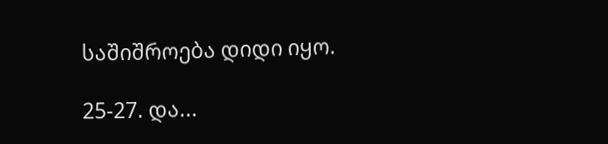საშიშროება დიდი იყო.

25-27. და...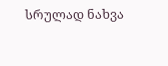სრულად ნახვა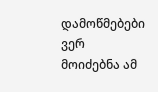დამოწმებები ვერ მოიძებნა ამ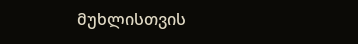მუხლისთვის